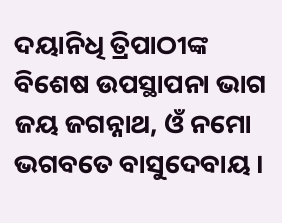ଦୟାନିଧି ତ୍ରିପାଠୀଙ୍କ ବିଶେଷ ଉପସ୍ଥାପନା ଭାଗ
ଜୟ ଜଗନ୍ନାଥ, ଓଁ ନମୋ ଭଗବତେ ବାସୁଦେବାୟ ।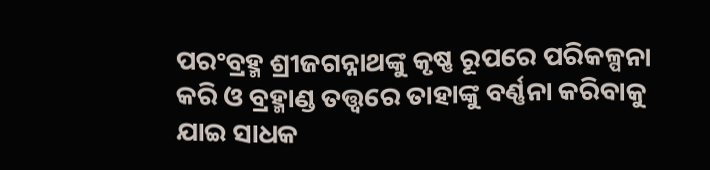ପରଂବ୍ରହ୍ମ ଶ୍ରୀଜଗନ୍ନାଥଙ୍କୁ କୃଷ୍ଣ ରୂପରେ ପରିକଳ୍ପନା କରି ଓ ବ୍ରହ୍ମାଣ୍ଡ ତତ୍ତ୍ୱରେ ତାହାଙ୍କୁ ବର୍ଣ୍ଣନା କରିବାକୁ ଯାଇ ସାଧକ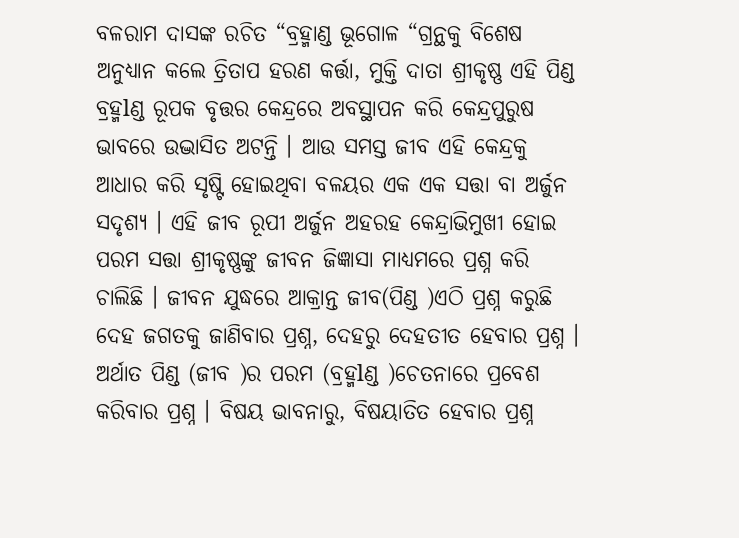ବଳରାମ ଦାସଙ୍କ ରଚିତ “ବ୍ରହ୍ମାଣ୍ଡ ଭୂଗୋଳ “ଗ୍ରନ୍ଥକୁ ବିଶେଷ ଅନୁଧ୍ୟାନ କଲେ ତ୍ରିତାପ ହରଣ କର୍ତ୍ତା, ମୁକ୍ତି ଦାତା ଶ୍ରୀକୃଷ୍ଣ ଏହି ପିଣ୍ଡ ବ୍ରହ୍ମlଣ୍ଡ ରୂପକ ବୃତ୍ତର କେନ୍ଦ୍ରରେ ଅବସ୍ଥାପନ କରି କେନ୍ଦ୍ରପୁରୁଷ ଭାବରେ ଉଦ୍ଭାସିତ ଅଟନ୍ତି । ଆଉ ସମସ୍ତ ଜୀବ ଏହି କେନ୍ଦ୍ରକୁ ଆଧାର କରି ସୃଷ୍ଟି ହୋଇଥିବା ବଳୟର ଏକ ଏକ ସତ୍ତା ବା ଅର୍ଜୁନ ସଦୃଶ୍ୟ । ଏହି ଜୀବ ରୂପୀ ଅର୍ଜୁନ ଅହରହ କେନ୍ଦ୍ରାଭିମୁଖୀ ହୋଇ ପରମ ସତ୍ତା ଶ୍ରୀକୃଷ୍ଣଙ୍କୁ ଜୀବନ ଜିଜ୍ଞାସା ମାଧ୍ୟମରେ ପ୍ରଶ୍ନ କରି ଚାଲିଛି । ଜୀବନ ଯୁଦ୍ଧରେ ଆକ୍ରାନ୍ତ ଜୀବ(ପିଣ୍ଡ )ଏଠି ପ୍ରଶ୍ନ କରୁଛି ଦେହ ଜଗତକୁ ଜାଣିବାର ପ୍ରଶ୍ନ, ଦେହରୁ ଦେହତୀତ ହେବାର ପ୍ରଶ୍ନ । ଅର୍ଥାତ ପିଣ୍ଡ (ଜୀବ )ର ପରମ (ବ୍ରହ୍ମlଣ୍ଡ )ଚେତନାରେ ପ୍ରବେଶ କରିବାର ପ୍ରଶ୍ନ । ବିଷୟ ଭାବନାରୁ, ବିଷୟାତିତ ହେବାର ପ୍ରଶ୍ନ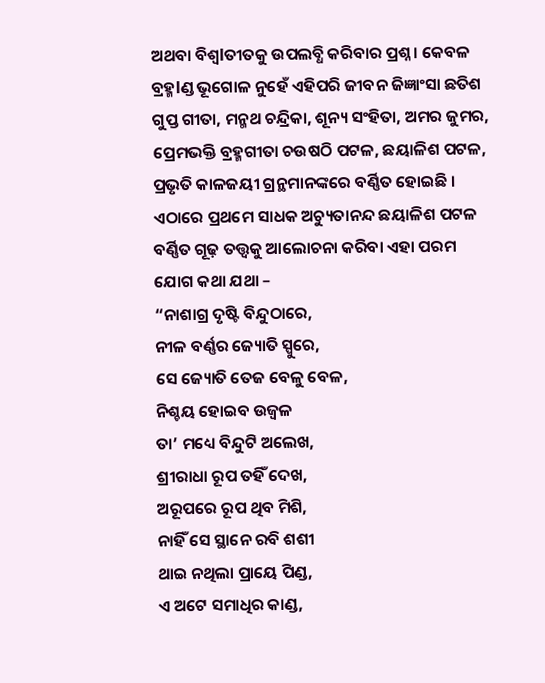ଅଥବା ବିଶ୍ଵlତୀତକୁ ଉପଲବ୍ଧି କରିବାର ପ୍ରଶ୍ନ । କେବଳ ବ୍ରହ୍ମlଣ୍ଡ ଭୂଗୋଳ ନୁହେଁ ଏହିପରି ଜୀବନ ଜିଜ୍ଞାଂସା ଛତିଶ ଗୁପ୍ତ ଗୀତା, ମନ୍ମଥ ଚନ୍ଦ୍ରିକା, ଶୂନ୍ୟ ସଂହିତା, ଅମର ଜୁମର, ପ୍ରେମଭକ୍ତି ବ୍ରହ୍ମଗୀତା ଚଉଷଠି ପଟଳ, ଛୟାଳିଶ ପଟଳ, ପ୍ରଭୃତି କାଳଜୟୀ ଗ୍ରନ୍ଥମାନଙ୍କରେ ବର୍ଣ୍ଣିତ ହୋଇଛି । ଏଠାରେ ପ୍ରଥମେ ସାଧକ ଅଚ୍ୟୁତାନନ୍ଦ ଛୟାଳିଶ ପଟଳ ବର୍ଣ୍ଣିତ ଗୂଢ଼ ତତ୍ତ୍ୱକୁ ଆଲୋଚନା କରିବା ଏହା ପରମ ଯୋଗ କଥା ଯଥା –
“ନାଶାଗ୍ର ଦୃଷ୍ଟି ବିନ୍ଦୁଠାରେ,
ନୀଳ ବର୍ଣ୍ଣର ଜ୍ୟୋତି ସ୍ପୁରେ,
ସେ ଜ୍ୟୋତି ତେଜ ବେଳୁ ବେଳ,
ନିଶ୍ଚୟ ହୋଇବ ଉଜ୍ୱଳ
ତା’ ମଧ୍ୟେ ବିନ୍ଦୁଟି ଅଲେଖ,
ଶ୍ରୀରାଧା ରୂପ ତହିଁ ଦେଖ,
ଅରୂପରେ ରୂପ ଥିବ ମିଶି,
ନାହିଁ ସେ ସ୍ଥାନେ ରବି ଶଶୀ
ଥାଇ ନଥିଲା ପ୍ରାୟେ ପିଣ୍ଡ,
ଏ ଅଟେ ସମାଧିର କାଣ୍ଡ,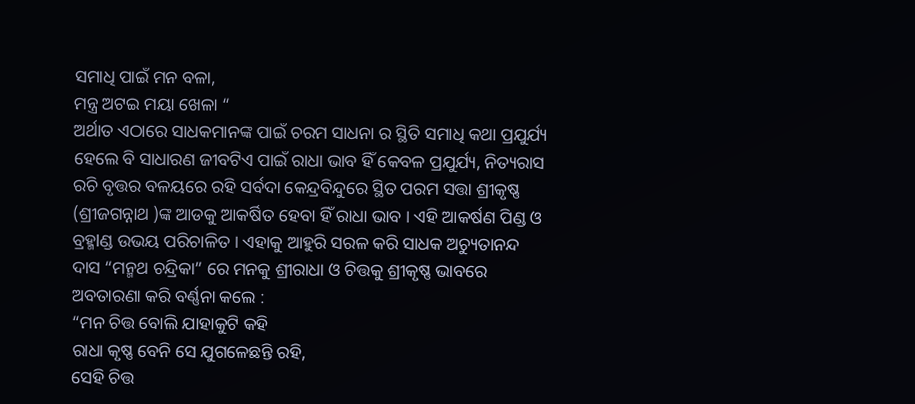ସମାଧି ପାଇଁ ମନ ବଳା,
ମନ୍ତ୍ର ଅଟଇ ମୟା ଖେଳା “
ଅର୍ଥାତ ଏଠାରେ ସାଧକମାନଙ୍କ ପାଇଁ ଚରମ ସାଧନା ର ସ୍ଥିତି ସମାଧି କଥା ପ୍ରଯୁର୍ଯ୍ୟ ହେଲେ ବି ସାଧାରଣ ଜୀବଟିଏ ପାଇଁ ରାଧା ଭାବ ହିଁ କେବଳ ପ୍ରଯୁର୍ଯ୍ୟ, ନିତ୍ୟରାସ ରଚି ବୃତ୍ତର ବଳୟରେ ରହି ସର୍ବଦା କେନ୍ଦ୍ରବିନ୍ଦୁରେ ସ୍ଥିତ ପରମ ସତ୍ତା ଶ୍ରୀକୃଷ୍ଣ (ଶ୍ରୀଜଗନ୍ନାଥ )ଙ୍କ ଆଡକୁ ଆକର୍ଷିତ ହେବା ହିଁ ରାଧା ଭାବ । ଏହି ଆକର୍ଷଣ ପିଣ୍ଡ ଓ ବ୍ରହ୍ମlଣ୍ଡ ଉଭୟ ପରିଚାଳିତ । ଏହାକୁ ଆହୁରି ସରଳ କରି ସାଧକ ଅଚ୍ୟୁତାନନ୍ଦ ଦାସ “ମନ୍ମଥ ଚନ୍ଦ୍ରିକା” ରେ ମନକୁ ଶ୍ରୀରାଧା ଓ ଚିତ୍ତକୁ ଶ୍ରୀକୃଷ୍ଣ ଭାବରେ ଅବତାରଣା କରି ବର୍ଣ୍ଣନା କଲେ :
“ମନ ଚିତ୍ତ ବୋଲି ଯାହାକୁଟି କହି
ରାଧା କୃଷ୍ଣ ବେନି ସେ ଯୁଗଳେଛନ୍ତି ରହି,
ସେହି ଚିତ୍ତ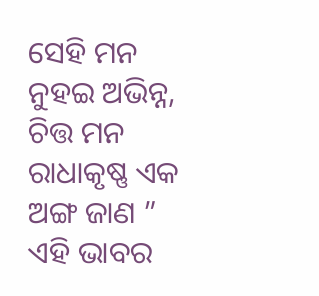ସେହି ମନ ନୁହଇ ଅଭିନ୍ନ,
ଚିତ୍ତ ମନ ରାଧାକୃଷ୍ଣ ଏକ ଅଙ୍ଗ ଜାଣ ”
ଏହି ଭାବର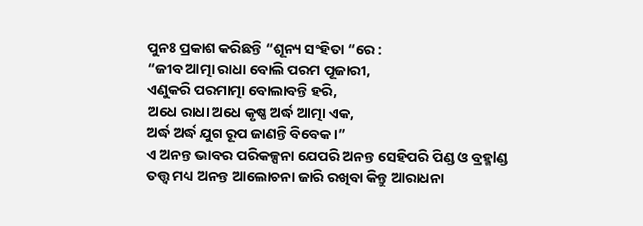ପୁନଃ ପ୍ରକାଶ କରିଛନ୍ତି “ଶୂନ୍ୟ ସଂହିତା “ରେ :
“ଜୀବ ଆତ୍ମା ରାଧା ବୋଲି ପରମ ପୂଜାରୀ,
ଏଣୁକରି ପରମାତ୍ମା ବୋଲାବନ୍ତି ହରି,
ଅଧେ ରାଧା ଅଧେ କୃଷ୍ଣ ଅର୍ଦ୍ଧ ଆତ୍ମା ଏକ,
ଅର୍ଦ୍ଧ ଅର୍ଦ୍ଧ ଯୁଗ ରୂପ ଜାଣନ୍ତି ବିବେକ ।”
ଏ ଅନନ୍ତ ଭାବର ପରିକଳ୍ପନା ଯେପରି ଅନନ୍ତ ସେହିପରି ପିଣ୍ଡ ଓ ବ୍ରହ୍ମlଣ୍ଡ ତତ୍ତ୍ୱ ମଧ୍ୟ ଅନନ୍ତ ଆଲୋଚନା ଜାରି ରଖିବା କିନ୍ତୁ ଆରାଧନା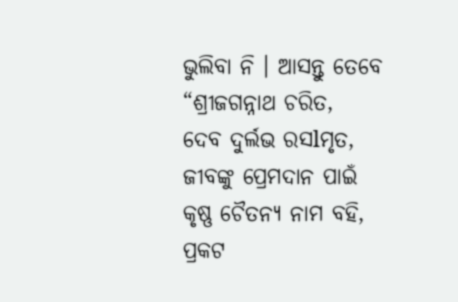ଭୁଲିବା ନି । ଆସନ୍ତୁ ତେବେ
“ଶ୍ରୀଜଗନ୍ନାଥ ଚରିତ,
ଦେବ ଦୁର୍ଲଭ ରସlମୃତ,
ଜୀବଙ୍କୁ ପ୍ରେମଦାନ ପାଇଁ
କୃଷ୍ଣ ଚୈତନ୍ୟ ନାମ ବହି,
ପ୍ରକଟ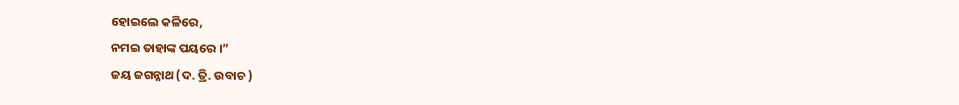ହୋଇଲେ କଳିରେ,
ନମଇ ତାହାଙ୍କ ପୟରେ ।”
ଜୟ ଜଗନ୍ନାଥ (ଦ. ତ୍ରି. ଉବାଚ )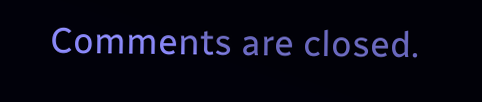Comments are closed.